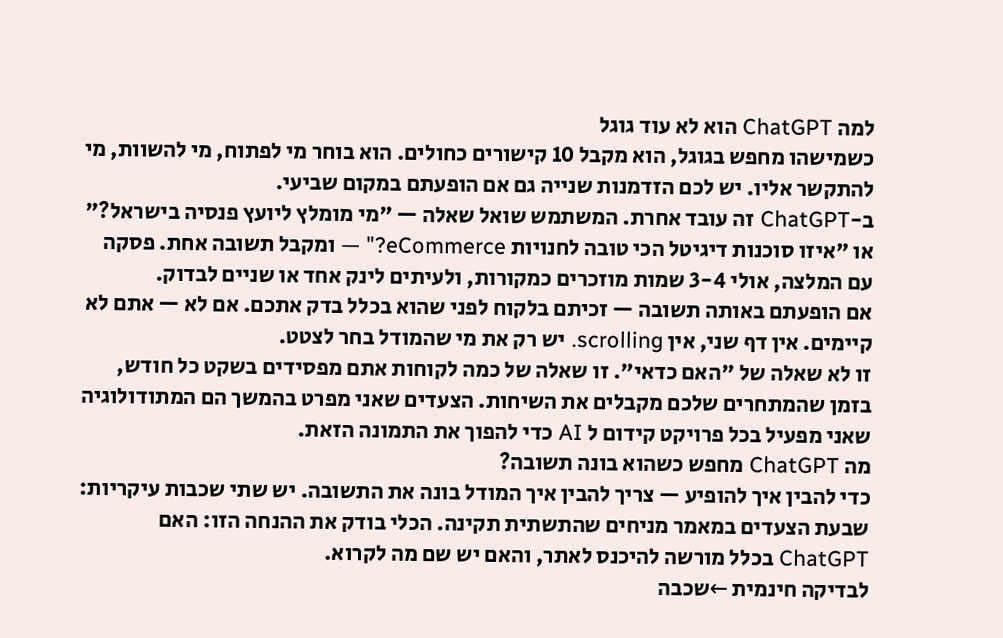למה ChatGPT הוא לא עוד גוגל
כשמישהו מחפש בגוגל, הוא מקבל 10 קישורים כחולים. הוא בוחר מי לפתוח, מי להשוות, מי להתקשר אליו. יש לכם הזדמנות שנייה גם אם הופעתם במקום שביעי.
ב-ChatGPT זה עובד אחרת. המשתמש שואל שאלה — "מי מומלץ ליועץ פנסיה בישראל?" או "איזו סוכנות דיגיטל הכי טובה לחנויות eCommerce?" — ומקבל תשובה אחת. פסקה עם המלצה, אולי 3-4 שמות מוזכרים כמקורות, ולעיתים לינק אחד או שניים לבדוק.
אם הופעתם באותה תשובה — זכיתם בלקוח לפני שהוא בכלל בדק אתכם. אם לא — אתם לא קיימים. אין דף שני, אין scrolling. יש רק את מי שהמודל בחר לצטט.
זו לא שאלה של "האם כדאי". זו שאלה של כמה לקוחות אתם מפסידים בשקט כל חודש, בזמן שהמתחרים שלכם מקבלים את השיחות. הצעדים שאני מפרט בהמשך הם המתודולוגיה שאני מפעיל בכל פרויקט קידום ל AI כדי להפוך את התמונה הזאת.
מה ChatGPT מחפש כשהוא בונה תשובה?
כדי להבין איך להופיע — צריך להבין איך המודל בונה את התשובה. יש שתי שכבות עיקריות:
שבעת הצעדים במאמר מניחים שהתשתית תקינה. הכלי בודק את ההנחה הזו: האם ChatGPT בכלל מורשה להיכנס לאתר, והאם יש שם מה לקרוא.
לבדיקה חינמית ←שכבה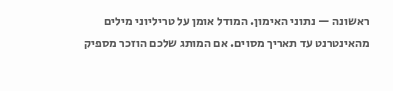ראשונה — נתוני האימון. המודל אומן על טריליוני מילים מהאינטרנט עד תאריך מסוים. אם המותג שלכם הוזכר מספיק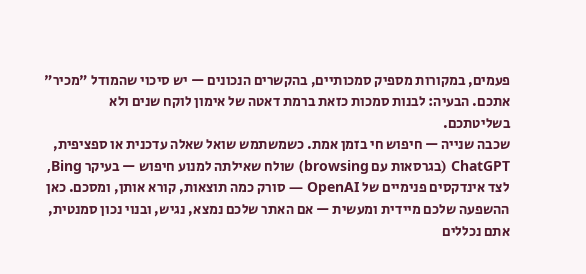פעמים, במקורות מספיק סמכותיים, בהקשרים הנכונים — יש סיכוי שהמודל "מכיר" אתכם. הבעיה: לבנות סמכות כזאת ברמת דאטה של אימון לוקח שנים ולא בשליטתכם.
שכבה שנייה — חיפוש חי בזמן אמת. כשמשתמש שואל שאלה עדכנית או ספציפית, ChatGPT (בגרסאות עם browsing) שולח שאילתה למנוע חיפוש — בעיקר Bing, לצד אינדקסים פנימיים של OpenAI — סורק כמה תוצאות, קורא אותן, ומסכם. כאן ההשפעה שלכם מיידית ומעשית — אם האתר שלכם נמצא, נגיש, ובנוי נכון סמנטית, אתם נכללים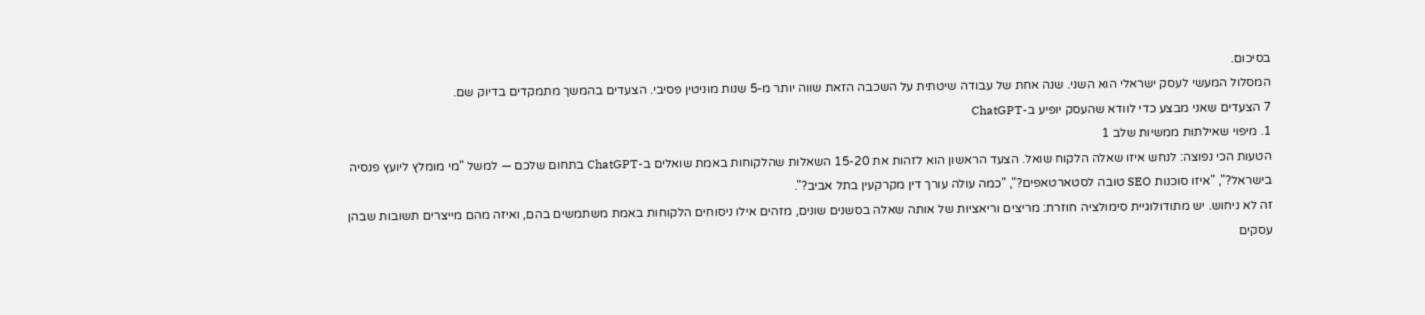בסיכום.
המסלול המעשי לעסק ישראלי הוא השני. שנה אחת של עבודה שיטתית על השכבה הזאת שווה יותר מ-5 שנות מוניטין פסיבי. הצעדים בהמשך מתמקדים בדיוק שם.
7 הצעדים שאני מבצע כדי לוודא שהעסק יופיע ב-ChatGPT
1. מיפוי שאילתות ממשיות שלב 1
הטעות הכי נפוצה: לנחש איזו שאלה הלקוח שואל. הצעד הראשון הוא לזהות את 15-20 השאלות שהלקוחות באמת שואלים ב-ChatGPT בתחום שלכם — למשל "מי מומלץ ליועץ פנסיה בישראל?", "איזו סוכנות SEO טובה לסטארטאפים?", "כמה עולה עורך דין מקרקעין בתל אביב?".
זה לא ניחוש. יש מתודולוגיית סימולציה חוזרת: מריצים וריאציות של אותה שאלה בסשנים שונים, מזהים אילו ניסוחים הלקוחות באמת משתמשים בהם, ואיזה מהם מייצרים תשובות שבהן עסקים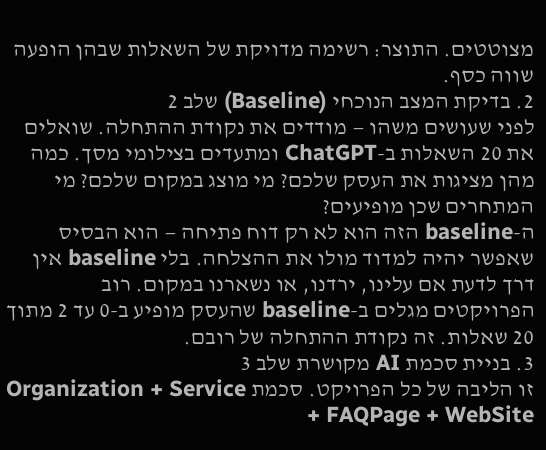מצוטטים. התוצר: רשימה מדויקת של השאלות שבהן הופעה שווה כסף.
2. בדיקת המצב הנוכחי (Baseline) שלב 2
לפני שעושים משהו — מודדים את נקודת ההתחלה. שואלים את 20 השאלות ב-ChatGPT ומתעדים בצילומי מסך. כמה מהן מציגות את העסק שלכם? מי מוצג במקום שלכם? מי המתחרים שכן מופיעים?
ה-baseline הזה הוא לא רק דוח פתיחה — הוא הבסיס שאפשר יהיה למדוד מולו את ההצלחה. בלי baseline אין דרך לדעת אם עלינו, ירדנו, או נשארנו במקום. רוב הפרויקטים מגלים ב-baseline שהעסק מופיע ב-0 עד 2 מתוך 20 שאלות. זה נקודת ההתחלה של רובם.
3. בניית סכמת AI מקושרת שלב 3
זו הליבה של כל הפרויקט. סכמת Organization + Service + FAQPage + WebSite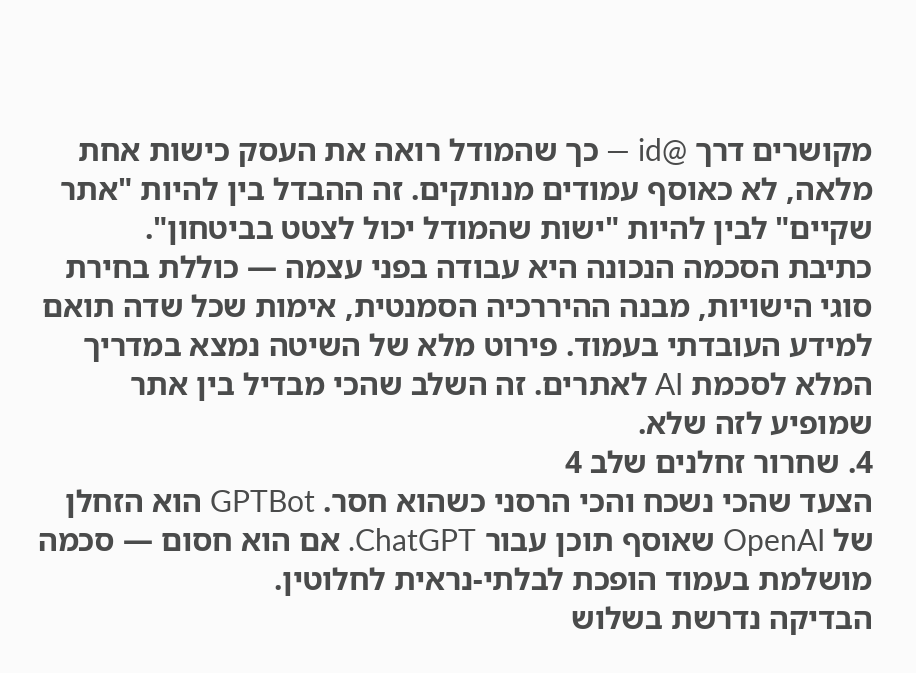מקושרים דרך @id — כך שהמודל רואה את העסק כישות אחת מלאה, לא כאוסף עמודים מנותקים. זה ההבדל בין להיות "אתר שקיים" לבין להיות "ישות שהמודל יכול לצטט בביטחון".
כתיבת הסכמה הנכונה היא עבודה בפני עצמה — כוללת בחירת סוגי הישויות, מבנה ההיררכיה הסמנטית, אימות שכל שדה תואם למידע העובדתי בעמוד. פירוט מלא של השיטה נמצא במדריך המלא לסכמת AI לאתרים. זה השלב שהכי מבדיל בין אתר שמופיע לזה שלא.
4. שחרור זחלנים שלב 4
הצעד שהכי נשכח והכי הרסני כשהוא חסר. GPTBot הוא הזחלן של OpenAI שאוסף תוכן עבור ChatGPT. אם הוא חסום — סכמה מושלמת בעמוד הופכת לבלתי-נראית לחלוטין.
הבדיקה נדרשת בשלוש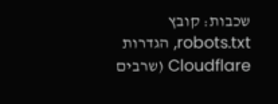שכבות: קובץ robots.txt, הגדרות Cloudflare (שרבים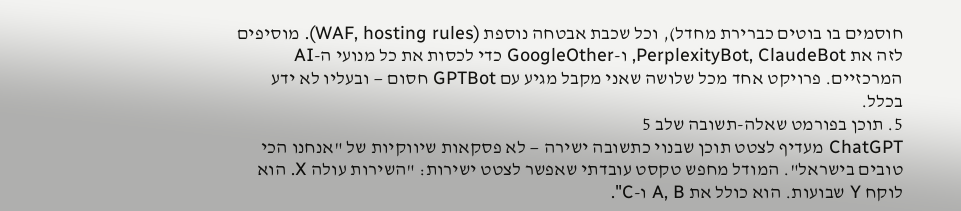חוסמים בו בוטים כברירת מחדל), וכל שכבת אבטחה נוספת (WAF, hosting rules). מוסיפים לזה את PerplexityBot, ClaudeBot, ו-GoogleOther כדי לכסות את כל מנועי ה-AI המרכזיים. פרויקט אחד מכל שלושה שאני מקבל מגיע עם GPTBot חסום — ובעליו לא ידע בכלל.
5. תוכן בפורמט שאלה-תשובה שלב 5
ChatGPT מעדיף לצטט תוכן שבנוי כתשובה ישירה — לא פסקאות שיווקיות של "אנחנו הכי טובים בישראל". המודל מחפש טקסט עובדתי שאפשר לצטט ישירות: "השירות עולה X. הוא לוקח Y שבועות. הוא כולל את A, B ו-C".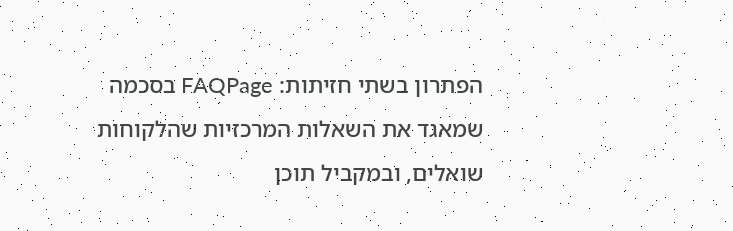הפתרון בשתי חזיתות: FAQPage בסכמה שמאגד את השאלות המרכזיות שהלקוחות שואלים, ובמקביל תוכן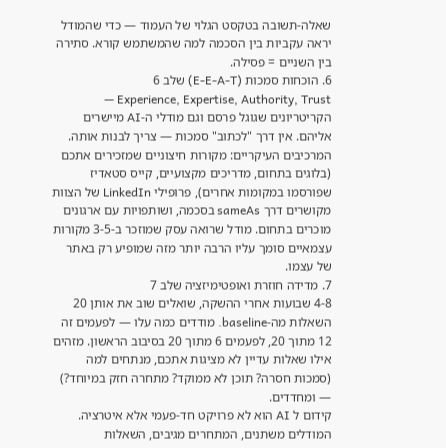שאלה-תשובה בטקסט הגלוי של העמוד — כדי שהמודל יראה עקביות בין הסכמה למה שהמשתמש קורא. סתירה בין השניים = פסילה.
6. הוכחות סמכות (E-E-A-T) שלב 6
Experience, Expertise, Authority, Trust — הקריטריונים שגוגל פרסם וגם מודלי ה-AI מיישרים אליהם. אין דרך "לכתוב" סמכות — צריך לבנות אותה.
המרכיבים העיקריים: מקורות חיצוניים שמזכירים אתכם (בלוגים בתחום, מדריכים מקצועיים, קייס סטאדיז שפורסמו במקומות אחרים), פרופילי LinkedIn של הצוות מקושרים דרך sameAs בסכמה, ושותפויות עם ארגונים מוכרים בתחום. מודל שרואה עסק שמוזכר ב-3-5 מקורות עצמאיים סומך עליו הרבה יותר מזה שמופיע רק באתר של עצמו.
7. מדידה חוזרת ואופטימיזציה שלב 7
4-8 שבועות אחרי ההשקה, שואלים שוב את אותן 20 השאלות מה-baseline. מודדים כמה עלו — לפעמים זה 12 מתוך 20, לפעמים 6 מתוך 20 בסיבוב הראשון. מזהים אילו שאלות עדיין לא מציגות אתכם, מנתחים למה (סמכות חסרה? תוכן לא ממוקד? מתחרה חזק במיוחד?) — ומחדדים.
קידום ל AI הוא לא פרויקט חד-פעמי אלא איטרציה. המודלים משתנים, המתחרים מגיבים, השאלות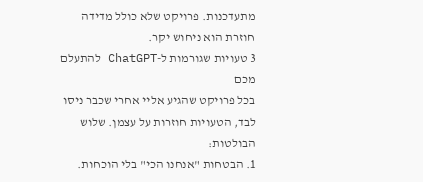מתעדכנות. פרויקט שלא כולל מדידה חוזרת הוא ניחוש יקר.
3 טעויות שגורמות ל-ChatGPT להתעלם מכם
בכל פרויקט שהגיע אליי אחרי שכבר ניסו לבד, הטעויות חוזרות על עצמן. שלוש הבולטות:
1. הבטחות "אנחנו הכי" בלי הוכחות.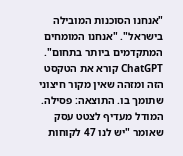"אנחנו הסוכנות המובילה בישראל". "אנחנו המומחים המתקדמים ביותר בתחום". ChatGPT קורא את הטקסט הזה ומזהה שאין מקור חיצוני שתומך בו. התוצאה: פסילה. המודל מעדיף לצטט עסק שאומר "יש לנו 47 לקוחות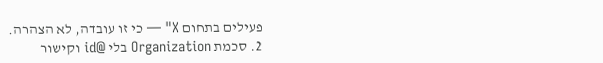פעילים בתחום X" — כי זו עובדה, לא הצהרה.
2. סכמת Organization בלי @id וקישור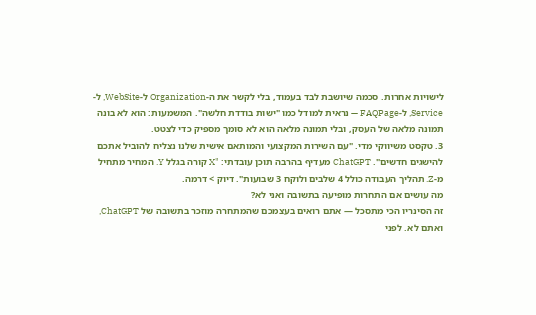לישויות אחרות. סכמה שיושבת לבד בעמוד, בלי לקשר את ה-Organization ל-WebSite, ל-Service, ל-FAQPage — נראית למודל כמו "ישות בודדת חלשה". המשמעות: הוא לא בונה תמונה מלאה של העסק, ובלי תמונה מלאה הוא לא סומך מספיק כדי לצטט.
3. טקסט משיווקי מדי. "עם השירות המקצועי והמותאם אישית שלנו נצליח להוביל אתכם להישגים חדשים". ChatGPT מעדיף בהרבה תוכן עובדתי: "X קורה בגלל Y. המחיר מתחיל מ-Z. תהליך העבודה כולל 4 שלבים ולוקח 3 שבועות". דיוק > דרמה.
מה עושים אם התחרות מופיעה בתשובה ואני לא?
זה הסינריו הכי מתסכל — אתם רואים בעצמכם שהמתחרה מוזכר בתשובה של ChatGPT, ואתם לא. לפני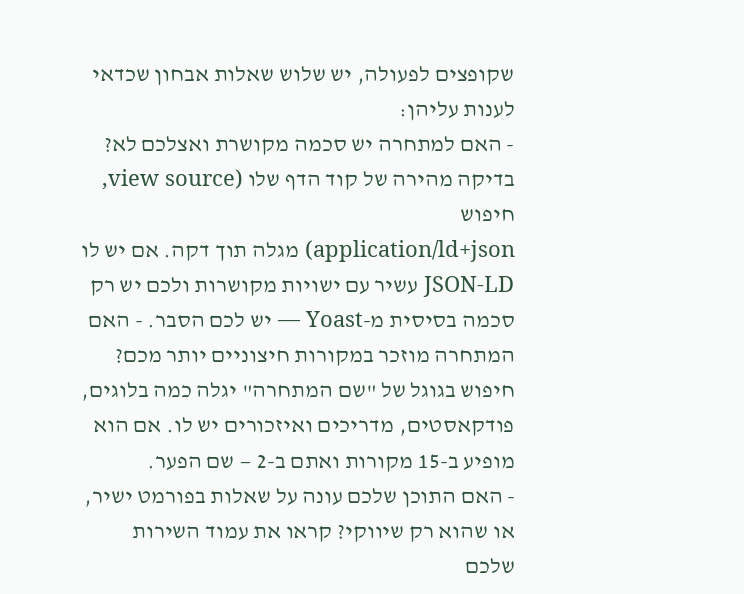שקופצים לפעולה, יש שלוש שאלות אבחון שכדאי לענות עליהן:
- האם למתחרה יש סכמה מקושרת ואצלכם לא? בדיקה מהירה של קוד הדף שלו (view source, חיפוש
application/ld+json) מגלה תוך דקה. אם יש לו JSON-LD עשיר עם ישויות מקושרות ולכם יש רק סכמה בסיסית מ-Yoast — יש לכם הסבר. - האם המתחרה מוזכר במקורות חיצוניים יותר מכם? חיפוש בגוגל של "שם המתחרה" יגלה כמה בלוגים, פודקאסטים, מדריכים ואיזכורים יש לו. אם הוא מופיע ב-15 מקורות ואתם ב-2 — שם הפער.
- האם התוכן שלכם עונה על שאלות בפורמט ישיר, או שהוא רק שיווקי? קראו את עמוד השירות שלכם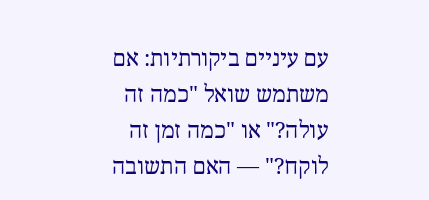עם עיניים ביקורתיות: אם משתמש שואל "כמה זה עולה?" או "כמה זמן זה לוקח?" — האם התשובה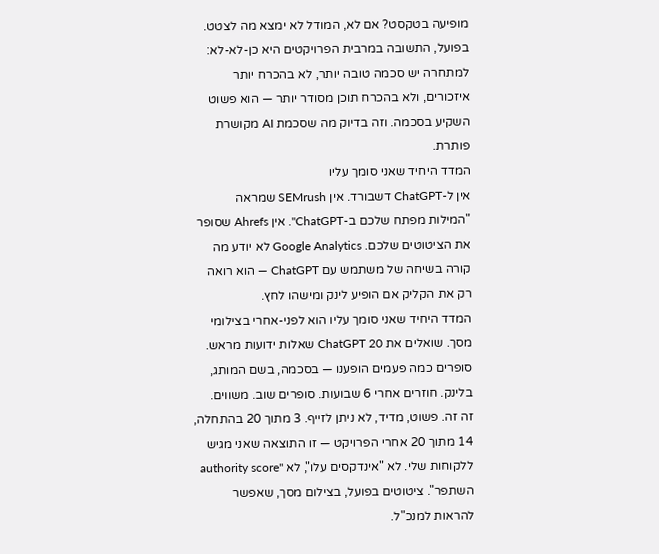מופיעה בטקסט? אם לא, המודל לא ימצא מה לצטט.
בפועל, התשובה במרבית הפרויקטים היא כן-לא-לא: למתחרה יש סכמה טובה יותר, לא בהכרח יותר איזכורים, ולא בהכרח תוכן מסודר יותר — הוא פשוט השקיע בסכמה. וזה בדיוק מה שסכמת AI מקושרת פותרת.
המדד היחיד שאני סומך עליו
אין ל-ChatGPT דשבורד. אין SEMrush שמראה "המילות מפתח שלכם ב-ChatGPT". אין Ahrefs שסופר את הציטוטים שלכם. Google Analytics לא יודע מה קורה בשיחה של משתמש עם ChatGPT — הוא רואה רק את הקליק אם הופיע לינק ומישהו לחץ.
המדד היחיד שאני סומך עליו הוא לפני-אחרי בצילומי מסך. שואלים את ChatGPT 20 שאלות ידועות מראש. סופרים כמה פעמים הופענו — בסכמה, בשם המותג, בלינק. חוזרים אחרי 6 שבועות. סופרים שוב. משווים.
זה זה. פשוט, מדיד, לא ניתן לזייף. 3 מתוך 20 בהתחלה, 14 מתוך 20 אחרי הפרויקט — זו התוצאה שאני מגיש ללקוחות שלי. לא "אינדקסים עלו", לא "authority score השתפר". ציטוטים בפועל, בצילום מסך, שאפשר להראות למנכ"ל.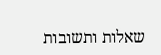שאלות ותשובות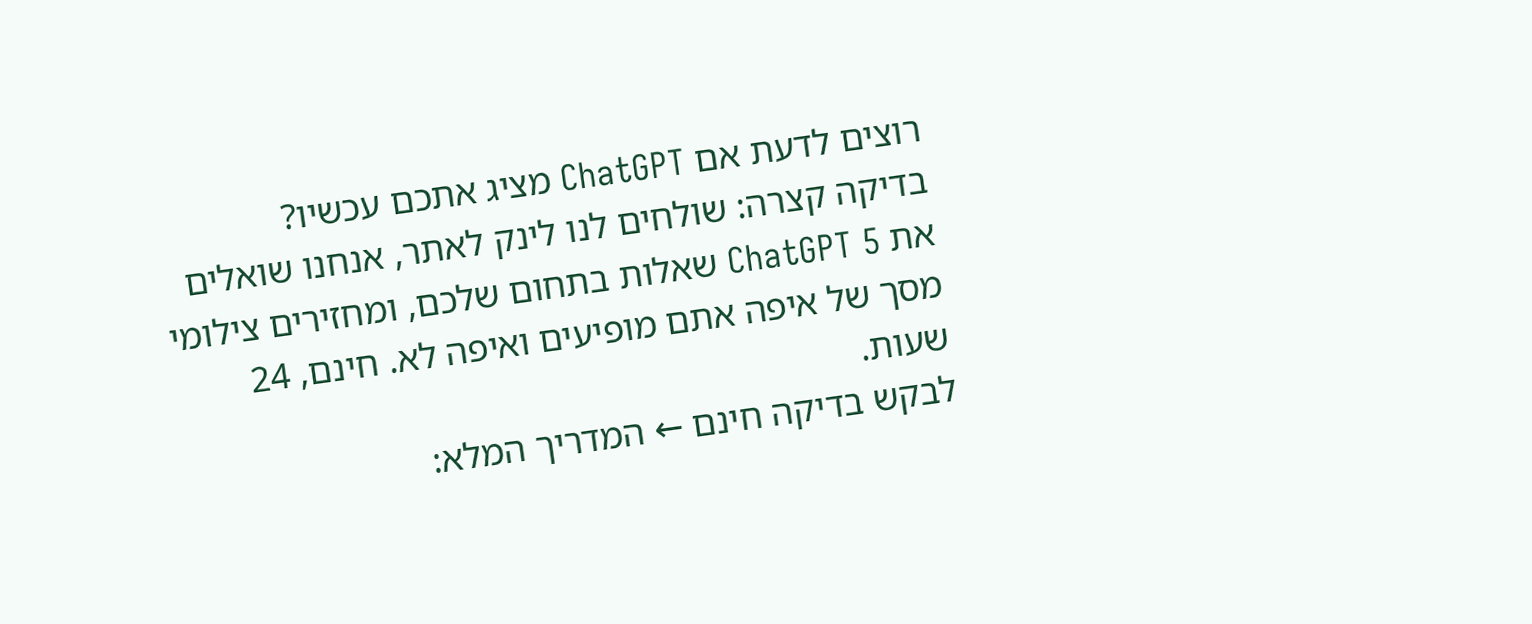רוצים לדעת אם ChatGPT מציג אתכם עכשיו?
בדיקה קצרה: שולחים לנו לינק לאתר, אנחנו שואלים את ChatGPT 5 שאלות בתחום שלכם, ומחזירים צילומי מסך של איפה אתם מופיעים ואיפה לא. חינם, 24 שעות.
לבקש בדיקה חינם ← המדריך המלא: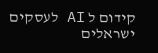קידום ל AI לעסקים ישראלים